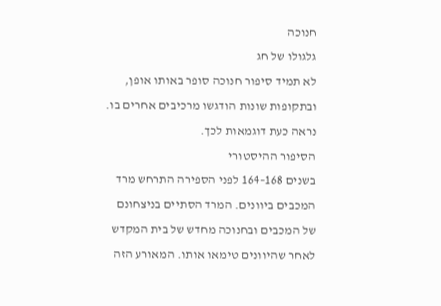חנוכה
גלגולו של חג
לא תמיד סיפור חנוכה סופר באותו אופן, ובתקופות שונות הודגשו מרכיבים אחרים בו. נראה כעת דוגמאות לכך.
הסיפור ההיסטורי
בשנים 168–164 לפני הספירה התרחש מרד המכבים ביוונים. המרד הסתיים בניצחונם של המכבים ובחנוכה מחדש של בית המקדש לאחר שהיוונים טימאו אותו. המאורע הזה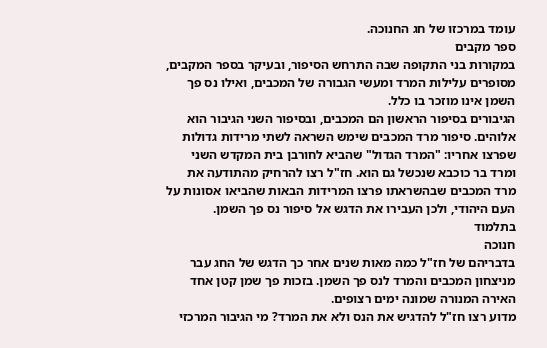עומד במרכזו של חג החנוכה.
ספר מקבים
במקורות בני התקופה שבה התרחש הסיפור, ובעיקר בספר המקבים, מסופרים עלילות המרד ומעשי הגבורה של המכבים, ואילו נס פך השמן אינו מוזכר בו כלל.
הגיבורים בסיפור הראשון הם המכבים, ובסיפור השני הגיבור הוא אלוהים. סיפור מרד המכבים שימש השראה לשתי מרידות גדולות שפרצו אחריו: "המרד הגדול" שהביא לחורבן בית המקדש השני ומרד בר כוכבא שנכשל גם הוא. חז"ל רצו להרחיק מהתודעה את מרד המכבים שבהשראתו פרצו המרידות הבאות שהביאו אסונות על העם היהודי, ולכן העבירו את הדגש אל סיפור נס פך השמן.
בתלמוד
חנוכה
בדבריהם של חז"ל כמה מאות שנים אחר כך הדגש של החג עבר מניצחון המכבים והמרד לנס פך השמן. בזכות פך שמן קטן אחד האירה המנורה שמונה ימים רצופים.
מדוע רצו חז"ל להדגיש את הנס ולא את המרד? מי הגיבור המרכזי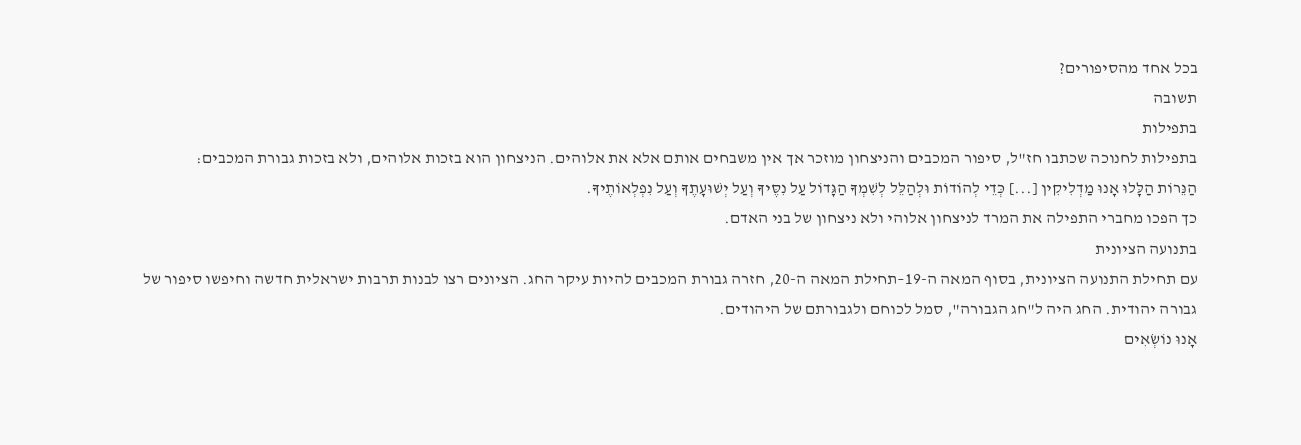בכל אחד מהסיפורים?
תשובה
בתפילות
בתפילות לחנוכה שכתבו חז"ל, סיפור המכבים והניצחון מוזכר אך אין משבחים אותם אלא את אלוהים. הניצחון הוא בזכות אלוהים, ולא בזכות גבורת המכבים:
הַנֵּרוֹת הַלָּלוּ אָנוּ מַדְלִיקִין [...] כְּדֵי לְהוֹדוֹת וּלְהַלֵּל לְשִׁמְךָ הַגָּדוֹל עַל נִסֶּיךָ וְעַל יְשׁוּעָתֶךָ וְעַל נִפְלְאוֹתֶיךָ.
כך הפכו מחברי התפילה את המרד לניצחון אלוהי ולא ניצחון של בני האדם.
בתנועה הציונית
עם תחילת התנועה הציונית, בסוף המאה ה-19–תחילת המאה ה-20, חזרה גבורת המכבים להיות עיקר החג. הציונים רצו לבנות תרבות ישראלית חדשה וחיפשו סיפור של גבורה יהודית. החג היה ל"חג הגבורה", סמל לכוחם ולגבורתם של היהודים.
אָנוּ נוֹשְׂאִים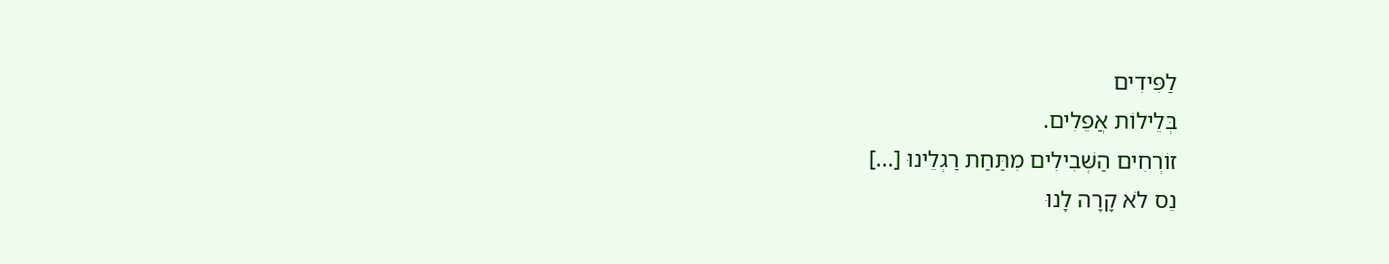לַפִּידִים
בְּלֵילוֹת אֲפֵלִים.
זוֹרְחִים הַשְּׁבִילִים מִתַּחַת רַגְלֵינוּ [...]
נֵס לֹא קָרָה לָנוּ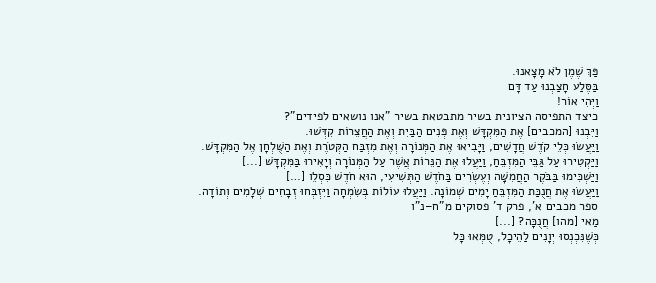פַּךְ שֶׁמֶן לֹא מָצָאנוּ.
בַּסֶּלַע חָצַבְנוּ עַד דָּם
וַיְּהִי אוֹר!
כיצד התפיסה הציונית בשיר מתבטאת בשיר "אנו נושאים לפידים"?
וַיִּבְנוּ [המכבים] אֶת הַמִּקְדָּשׁ וְאֶת פְּנִים הַבַּיִת וְאֶת הַחֲצֵרוֹת קִדְּשׁוּ.
וַיַּעֲשׂוּ כְּלֵי קֹדֶשׁ חֲדָשִׁים, וַיָּבִיאוּ אֶת הַמְּנוֹרָה וְאֶת מִזְבַּח הַקְּטֹרֶת וְאֶת הַשֻּׁלְחָן אֶל הַמִּקְדָּשׁ.
וַיַּקְטִירוּ עַל גַּבֵּי הַמִּזְבֵּחַ, וַיַּעֲלוּ אֶת הַנֵּרוֹת אֲשֶׁר עַל הַמְּנוֹרָה וְיָאִירוּ בַּמִּקְדָּשׁ [...]
וַיַּשְׁכִּימוּ בַּבֹּקֶר הַחֲמִשָּׁה וְעֶשְׂרִים בַּחֹדֶשׁ הַתְּשִׁיעִי, הוּא חֹדֶשׁ כִּסְלֵו […]
וַיַּעֲשׂוּ אֶת חֲנֻכַּת הַמִּזְבֵּחַ יָמִים שְׁמוֹנָה. וַיַּעֲלוּ עוֹלוֹת בְּשִׂמְחָה וַיִּזְבְּחוּ זְבָחִים שְׁלָמִים וְתוֹדָה.
ספר מכבים א', פרק ד' פסוקים מ"ח–נ"ו
מַאי [מהו] חֲנֻכָּה? [...]
כְּשֶׁנִּכְנְסוּ יְוָנִים לַהֵיכָל, טֻמְּאוּ כָּל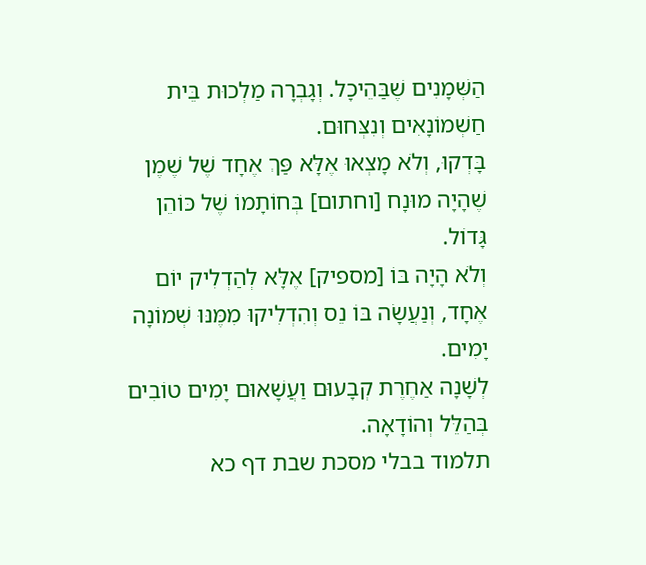הַשְּׁמָנִים שֶׁבַּהֵיכָל. וְגָבְרָה מַלְכוּת בֵּית חַשְׁמוֹנָאִים וְנִצְּחוּם.
בָּדְקוּ, וְלֹא מָצְאוּ אֶלָּא פַּךְ אֶחָד שֶׁל שֶׁמֶן שֶׁהָיָה מוּנָח [וחתום] בְּחוֹתָמוֹ שֶׁל כּוֹהֵן גָּדוֹל.
וְלֹא הָיָה בּוֹ [מספיק] אֶלָּא לְהַדְלִיק יוֹם אֶחָד, וְנַעֲשָׂה בּוֹ נֵס וְהִדְלִיקוּ מִמֶּנּוּ שְׁמוֹנָה יָמִים.
לְשָׁנָה אַחֶרֶת קְבָעוּם וַעֲשָׁאוּם יָמִים טוֹבִים בְּהַלֵּל וְהוֹדָאָה.
תלמוד בבלי מסכת שבת דף כא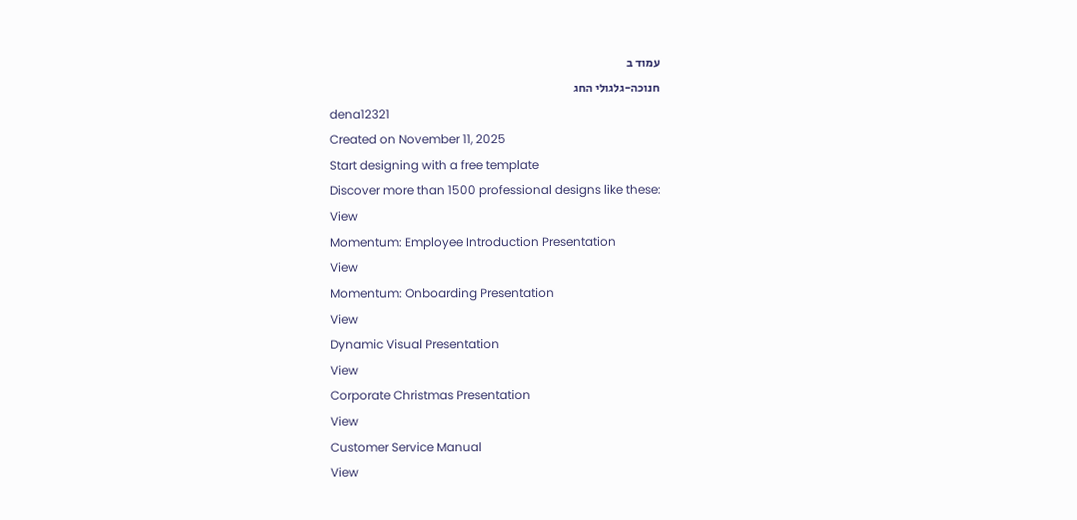עמוד ב
חנוכה-גלגולי החג
dena12321
Created on November 11, 2025
Start designing with a free template
Discover more than 1500 professional designs like these:
View
Momentum: Employee Introduction Presentation
View
Momentum: Onboarding Presentation
View
Dynamic Visual Presentation
View
Corporate Christmas Presentation
View
Customer Service Manual
View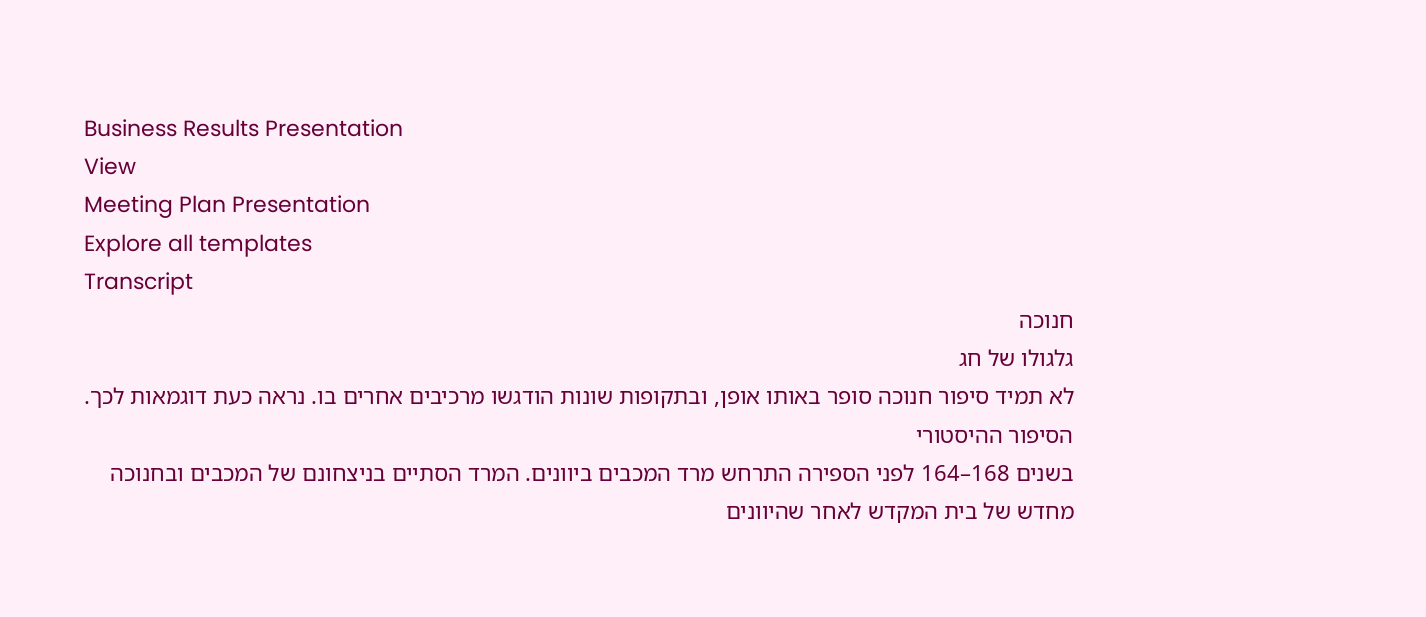Business Results Presentation
View
Meeting Plan Presentation
Explore all templates
Transcript
חנוכה
גלגולו של חג
לא תמיד סיפור חנוכה סופר באותו אופן, ובתקופות שונות הודגשו מרכיבים אחרים בו. נראה כעת דוגמאות לכך.
הסיפור ההיסטורי
בשנים 168–164 לפני הספירה התרחש מרד המכבים ביוונים. המרד הסתיים בניצחונם של המכבים ובחנוכה מחדש של בית המקדש לאחר שהיוונים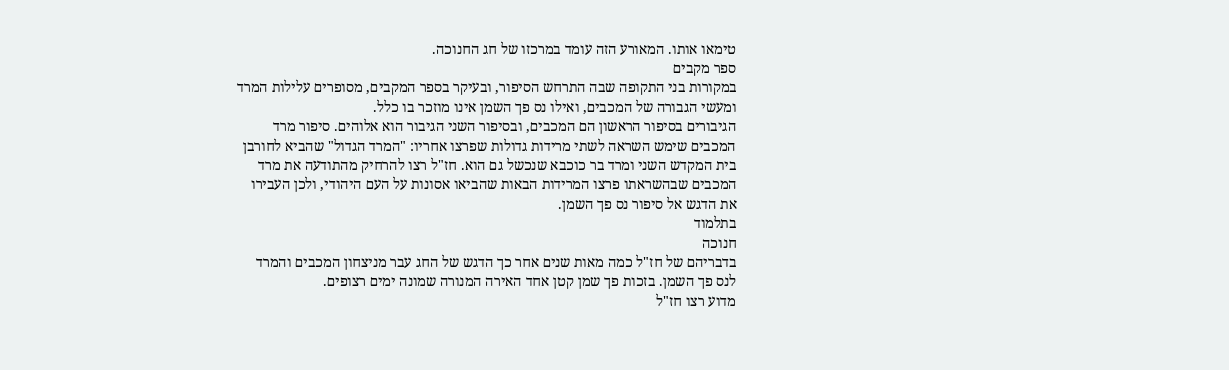טימאו אותו. המאורע הזה עומד במרכזו של חג החנוכה.
ספר מקבים
במקורות בני התקופה שבה התרחש הסיפור, ובעיקר בספר המקבים, מסופרים עלילות המרד ומעשי הגבורה של המכבים, ואילו נס פך השמן אינו מוזכר בו כלל.
הגיבורים בסיפור הראשון הם המכבים, ובסיפור השני הגיבור הוא אלוהים. סיפור מרד המכבים שימש השראה לשתי מרידות גדולות שפרצו אחריו: "המרד הגדול" שהביא לחורבן בית המקדש השני ומרד בר כוכבא שנכשל גם הוא. חז"ל רצו להרחיק מהתודעה את מרד המכבים שבהשראתו פרצו המרידות הבאות שהביאו אסונות על העם היהודי, ולכן העבירו את הדגש אל סיפור נס פך השמן.
בתלמוד
חנוכה
בדבריהם של חז"ל כמה מאות שנים אחר כך הדגש של החג עבר מניצחון המכבים והמרד לנס פך השמן. בזכות פך שמן קטן אחד האירה המנורה שמונה ימים רצופים.
מדוע רצו חז"ל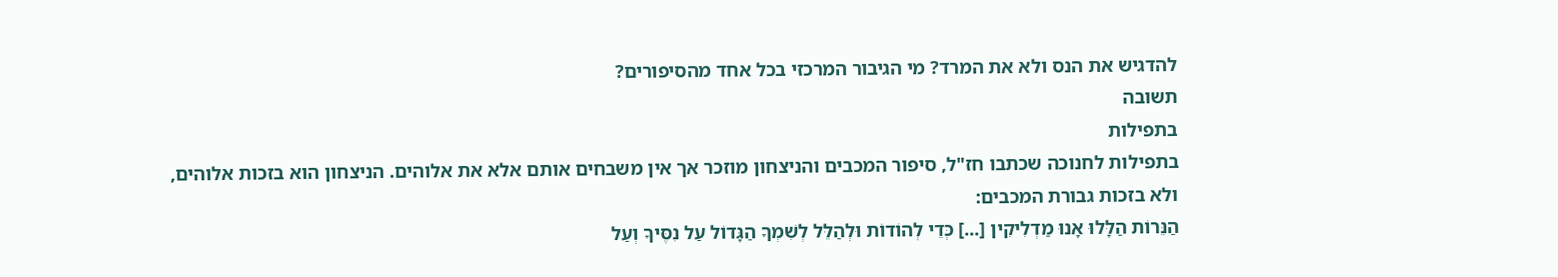להדגיש את הנס ולא את המרד? מי הגיבור המרכזי בכל אחד מהסיפורים?
תשובה
בתפילות
בתפילות לחנוכה שכתבו חז"ל, סיפור המכבים והניצחון מוזכר אך אין משבחים אותם אלא את אלוהים. הניצחון הוא בזכות אלוהים, ולא בזכות גבורת המכבים:
הַנֵּרוֹת הַלָּלוּ אָנוּ מַדְלִיקִין [...] כְּדֵי לְהוֹדוֹת וּלְהַלֵּל לְשִׁמְךָ הַגָּדוֹל עַל נִסֶּיךָ וְעַל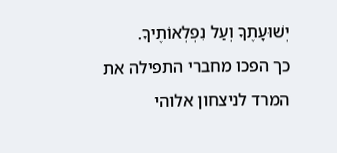יְשׁוּעָתֶךָ וְעַל נִפְלְאוֹתֶיךָ.
כך הפכו מחברי התפילה את המרד לניצחון אלוהי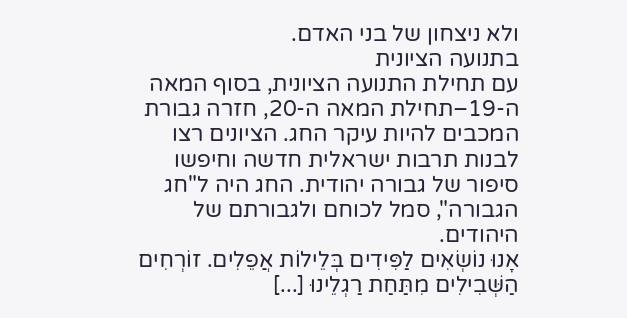ולא ניצחון של בני האדם.
בתנועה הציונית
עם תחילת התנועה הציונית, בסוף המאה ה-19–תחילת המאה ה-20, חזרה גבורת המכבים להיות עיקר החג. הציונים רצו לבנות תרבות ישראלית חדשה וחיפשו סיפור של גבורה יהודית. החג היה ל"חג הגבורה", סמל לכוחם ולגבורתם של היהודים.
אָנוּ נוֹשְׂאִים לַפִּידִים בְּלֵילוֹת אֲפֵלִים. זוֹרְחִים הַשְּׁבִילִים מִתַּחַת רַגְלֵינוּ [...]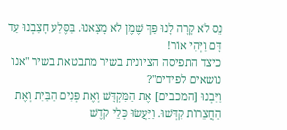נֵס לֹא קָרָה לָנוּ פַּךְ שֶׁמֶן לֹא מָצָאנוּ. בַּסֶּלַע חָצַבְנוּ עַד דָּם וַיְּהִי אוֹר!
כיצד התפיסה הציונית בשיר מתבטאת בשיר "אנו נושאים לפידים"?
וַיִּבְנוּ [המכבים] אֶת הַמִּקְדָּשׁ וְאֶת פְּנִים הַבַּיִת וְאֶת הַחֲצֵרוֹת קִדְּשׁוּ. וַיַּעֲשׂוּ כְּלֵי קֹדֶשׁ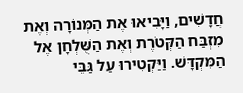חֲדָשִׁים, וַיָּבִיאוּ אֶת הַמְּנוֹרָה וְאֶת מִזְבַּח הַקְּטֹרֶת וְאֶת הַשֻּׁלְחָן אֶל הַמִּקְדָּשׁ. וַיַּקְטִירוּ עַל גַּבֵּי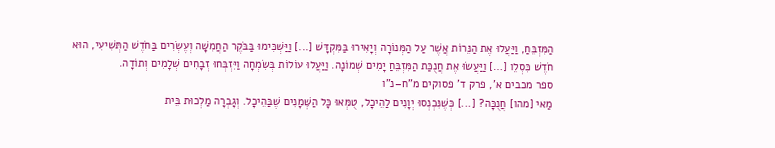הַמִּזְבֵּחַ, וַיַּעֲלוּ אֶת הַנֵּרוֹת אֲשֶׁר עַל הַמְּנוֹרָה וְיָאִירוּ בַּמִּקְדָּשׁ [...] וַיַּשְׁכִּימוּ בַּבֹּקֶר הַחֲמִשָּׁה וְעֶשְׂרִים בַּחֹדֶשׁ הַתְּשִׁיעִי, הוּא חֹדֶשׁ כִּסְלֵו […] וַיַּעֲשׂוּ אֶת חֲנֻכַּת הַמִּזְבֵּחַ יָמִים שְׁמוֹנָה. וַיַּעֲלוּ עוֹלוֹת בְּשִׂמְחָה וַיִּזְבְּחוּ זְבָחִים שְׁלָמִים וְתוֹדָה.
ספר מכבים א', פרק ד' פסוקים מ"ח–נ"ו
מַאי [מהו] חֲנֻכָּה? [...] כְּשֶׁנִּכְנְסוּ יְוָנִים לַהֵיכָל, טֻמְּאוּ כָּל הַשְּׁמָנִים שֶׁבַּהֵיכָל. וְגָבְרָה מַלְכוּת בֵּית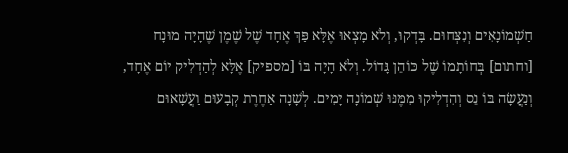חַשְׁמוֹנָאִים וְנִצְּחוּם. בָּדְקוּ, וְלֹא מָצְאוּ אֶלָּא פַּךְ אֶחָד שֶׁל שֶׁמֶן שֶׁהָיָה מוּנָח [וחתום] בְּחוֹתָמוֹ שֶׁל כּוֹהֵן גָּדוֹל. וְלֹא הָיָה בּוֹ [מספיק] אֶלָּא לְהַדְלִיק יוֹם אֶחָד, וְנַעֲשָׂה בּוֹ נֵס וְהִדְלִיקוּ מִמֶּנּוּ שְׁמוֹנָה יָמִים. לְשָׁנָה אַחֶרֶת קְבָעוּם וַעֲשָׁאוּם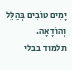יָמִים טוֹבִים בְּהַלֵּל וְהוֹדָאָה.
תלמוד בבלי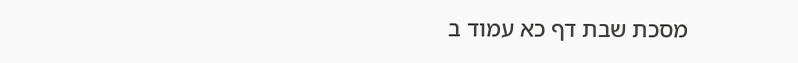מסכת שבת דף כא עמוד ב